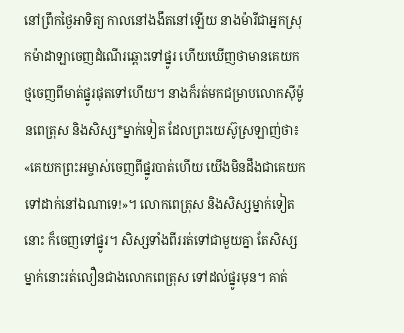នៅព្រឹកថ្ងៃអាទិត្យ កាលនៅងងឹតនៅឡើយ នាងម៉ារីជាអ្នកស្រុកម៉ាដាឡាចេញដំណើរឆ្ពោះទៅផ្នូរ ហើយឃើញថាមានគេយកថ្មចេញពីមាត់ផ្នូរផុតទៅហើយ។ នាងក៏រត់មកជម្រាបលោកស៊ីម៉ូនពេត្រុស និងសិស្ស*ម្នាក់ទៀត ដែលព្រះយេស៊ូស្រឡាញ់ថា៖ «គេយកព្រះអម្ចាស់ចេញពីផ្នូរបាត់ហើយ យើងមិនដឹងជាគេយកទៅដាក់នៅឯណាទេ!»។ លោកពេត្រុស និងសិស្សម្នាក់ទៀតនោះ ក៏ចេញទៅផ្នូរ។ សិស្សទាំងពីររត់ទៅជាមួយគ្នា តែសិស្សម្នាក់នោះរត់លឿនជាងលោកពេត្រុស ទៅដល់ផ្នូរមុន។ គាត់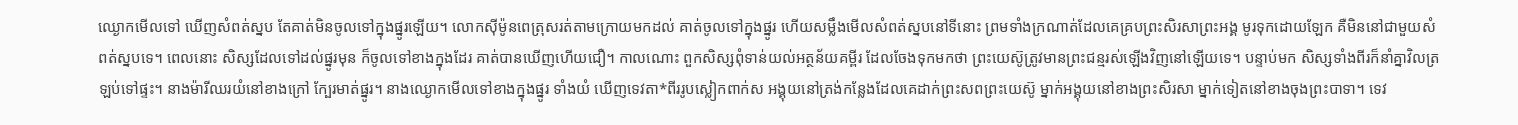ឈ្ងោកមើលទៅ ឃើញសំពត់ស្នប តែគាត់មិនចូលទៅក្នុងផ្នូរឡើយ។ លោកស៊ីម៉ូនពេត្រុសរត់តាមក្រោយមកដល់ គាត់ចូលទៅក្នុងផ្នូរ ហើយសម្លឹងមើលសំពត់ស្នបនៅទីនោះ ព្រមទាំងក្រណាត់ដែលគេគ្របព្រះសិរសាព្រះអង្គ មូរទុកដោយឡែក គឺមិននៅជាមួយសំពត់ស្នបទេ។ ពេលនោះ សិស្សដែលទៅដល់ផ្នូរមុន ក៏ចូលទៅខាងក្នុងដែរ គាត់បានឃើញហើយជឿ។ កាលណោះ ពួកសិស្សពុំទាន់យល់អត្ថន័យគម្ពីរ ដែលចែងទុកមកថា ព្រះយេស៊ូត្រូវមានព្រះជន្មរស់ឡើងវិញនៅឡើយទេ។ បន្ទាប់មក សិស្សទាំងពីរក៏នាំគ្នាវិលត្រឡប់ទៅផ្ទះ។ នាងម៉ារីឈរយំនៅខាងក្រៅ ក្បែរមាត់ផ្នូរ។ នាងឈ្ងោកមើលទៅខាងក្នុងផ្នូរ ទាំងយំ ឃើញទេវតា*ពីររូបស្លៀកពាក់ស អង្គុយនៅត្រង់កន្លែងដែលគេដាក់ព្រះសពព្រះយេស៊ូ ម្នាក់អង្គុយនៅខាងព្រះសិរសា ម្នាក់ទៀតនៅខាងចុងព្រះបាទា។ ទេវ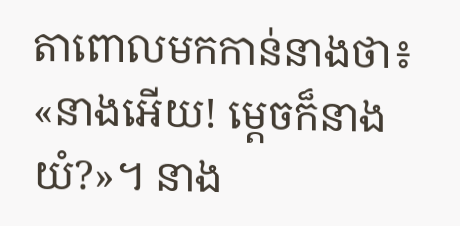តាពោលមកកាន់នាងថា៖ «នាងអើយ! ម្ដេចក៏នាងយំ?»។ នាង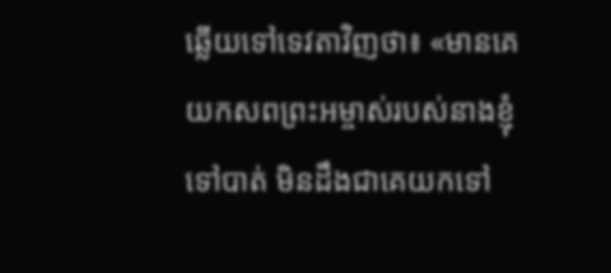ឆ្លើយទៅទេវតាវិញថា៖ «មានគេយកសពព្រះអម្ចាស់របស់នាងខ្ញុំទៅបាត់ មិនដឹងជាគេយកទៅ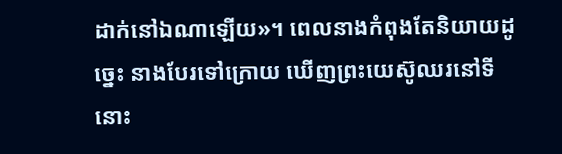ដាក់នៅឯណាឡើយ»។ ពេលនាងកំពុងតែនិយាយដូច្នេះ នាងបែរទៅក្រោយ ឃើញព្រះយេស៊ូឈរនៅទីនោះ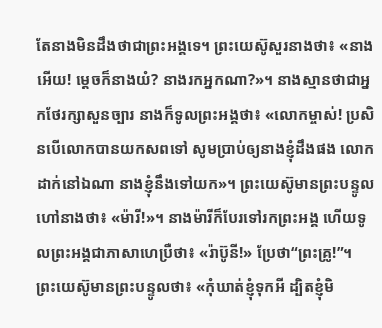តែនាងមិនដឹងថាជាព្រះអង្គទេ។ ព្រះយេស៊ូសួរនាងថា៖ «នាងអើយ! ម្ដេចក៏នាងយំ? នាងរកអ្នកណា?»។ នាងស្មានថាជាអ្នកថែរក្សាសួនច្បារ នាងក៏ទូលព្រះអង្គថា៖ «លោកម្ចាស់! ប្រសិនបើលោកបានយកសពទៅ សូមប្រាប់ឲ្យនាងខ្ញុំដឹងផង លោកដាក់នៅឯណា នាងខ្ញុំនឹងទៅយក»។ ព្រះយេស៊ូមានព្រះបន្ទូលហៅនាងថា៖ «ម៉ារី!»។ នាងម៉ារីក៏បែរទៅរកព្រះអង្គ ហើយទូលព្រះអង្គជាភាសាហេប្រឺថា៖ «រ៉ាប៊ូនី!» ប្រែថា“ព្រះគ្រូ!”។ ព្រះយេស៊ូមានព្រះបន្ទូលថា៖ «កុំឃាត់ខ្ញុំទុកអី ដ្បិតខ្ញុំមិ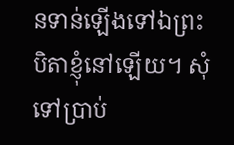នទាន់ឡើងទៅឯព្រះបិតាខ្ញុំនៅឡើយ។ សុំទៅប្រាប់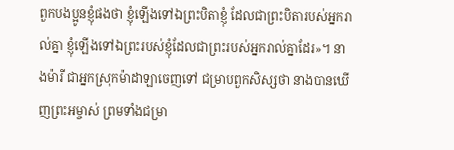ពួកបងប្អូនខ្ញុំផងថា ខ្ញុំឡើងទៅឯព្រះបិតាខ្ញុំ ដែលជាព្រះបិតារបស់អ្នករាល់គ្នា ខ្ញុំឡើងទៅឯព្រះរបស់ខ្ញុំដែលជាព្រះរបស់អ្នករាល់គ្នាដែរ»។ នាងម៉ារី ជាអ្នកស្រុកម៉ាដាឡាចេញទៅ ជម្រាបពួកសិស្សថា នាងបានឃើញព្រះអម្ចាស់ ព្រមទាំងជម្រា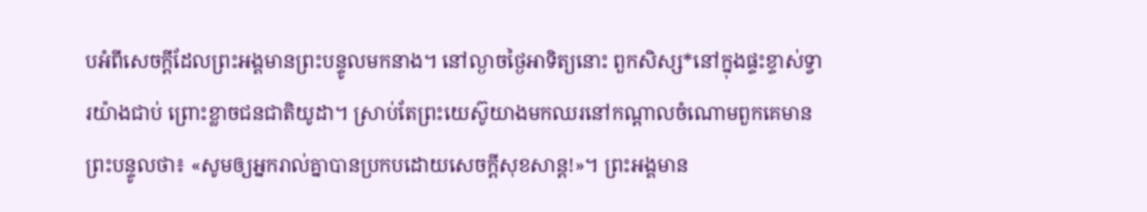បអំពីសេចក្ដីដែលព្រះអង្គមានព្រះបន្ទូលមកនាង។ នៅល្ងាចថ្ងៃអាទិត្យនោះ ពួកសិស្ស*នៅក្នុងផ្ទះខ្ទាស់ទ្វារយ៉ាងជាប់ ព្រោះខ្លាចជនជាតិយូដា។ ស្រាប់តែព្រះយេស៊ូយាងមកឈរនៅកណ្ដាលចំណោមពួកគេមានព្រះបន្ទូលថា៖ «សូមឲ្យអ្នករាល់គ្នាបានប្រកបដោយសេចក្ដីសុខសាន្ត!»។ ព្រះអង្គមាន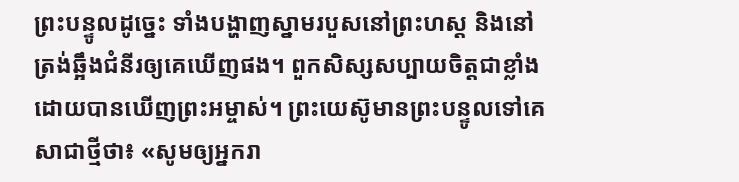ព្រះបន្ទូលដូច្នេះ ទាំងបង្ហាញស្នាមរបួសនៅព្រះហស្ដ និងនៅត្រង់ឆ្អឹងជំនីរឲ្យគេឃើញផង។ ពួកសិស្សសប្បាយចិត្តជាខ្លាំង ដោយបានឃើញព្រះអម្ចាស់។ ព្រះយេស៊ូមានព្រះបន្ទូលទៅគេសាជាថ្មីថា៖ «សូមឲ្យអ្នករា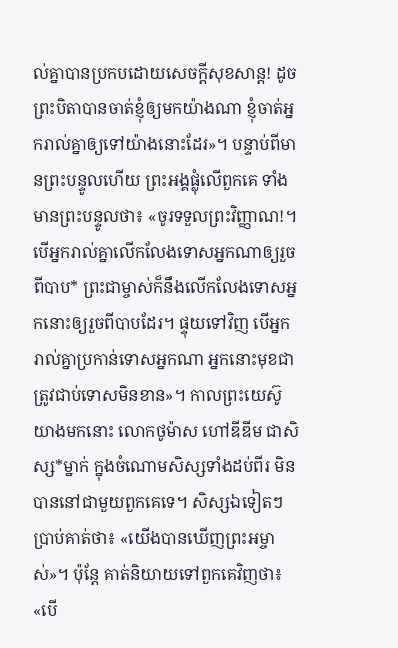ល់គ្នាបានប្រកបដោយសេចក្ដីសុខសាន្ត! ដូចព្រះបិតាបានចាត់ខ្ញុំឲ្យមកយ៉ាងណា ខ្ញុំចាត់អ្នករាល់គ្នាឲ្យទៅយ៉ាងនោះដែរ»។ បន្ទាប់ពីមានព្រះបន្ទូលហើយ ព្រះអង្គផ្លុំលើពួកគេ ទាំងមានព្រះបន្ទូលថា៖ «ចូរទទួលព្រះវិញ្ញាណ!។ បើអ្នករាល់គ្នាលើកលែងទោសអ្នកណាឲ្យរួចពីបាប* ព្រះជាម្ចាស់ក៏នឹងលើកលែងទោសអ្នកនោះឲ្យរួចពីបាបដែរ។ ផ្ទុយទៅវិញ បើអ្នករាល់គ្នាប្រកាន់ទោសអ្នកណា អ្នកនោះមុខជាត្រូវជាប់ទោសមិនខាន»។ កាលព្រះយេស៊ូយាងមកនោះ លោកថូម៉ាស ហៅឌីឌីម ជាសិស្ស*ម្នាក់ ក្នុងចំណោមសិស្សទាំងដប់ពីរ មិនបាននៅជាមួយពួកគេទេ។ សិស្សឯទៀតៗប្រាប់គាត់ថា៖ «យើងបានឃើញព្រះអម្ចាស់»។ ប៉ុន្តែ គាត់និយាយទៅពួកគេវិញថា៖ «បើ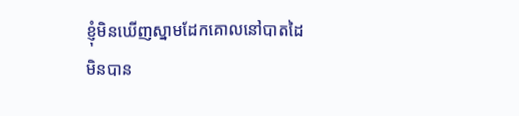ខ្ញុំមិនឃើញស្នាមដែកគោលនៅបាតដៃ មិនបាន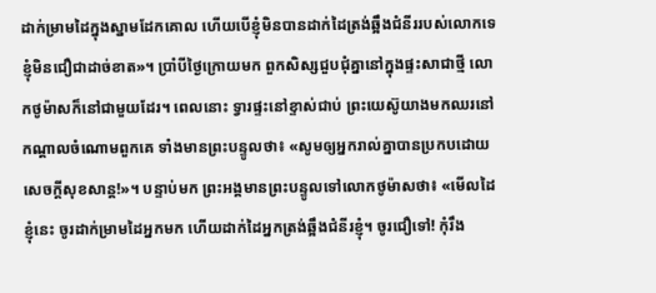ដាក់ម្រាមដៃក្នុងស្នាមដែកគោល ហើយបើខ្ញុំមិនបានដាក់ដៃត្រង់ឆ្អឹងជំនីររបស់លោកទេ ខ្ញុំមិនជឿជាដាច់ខាត»។ ប្រាំបីថ្ងៃក្រោយមក ពួកសិស្សជួបជុំគ្នានៅក្នុងផ្ទះសាជាថ្មី លោកថូម៉ាសក៏នៅជាមួយដែរ។ ពេលនោះ ទ្វារផ្ទះនៅខ្ទាស់ជាប់ ព្រះយេស៊ូយាងមកឈរនៅកណ្ដាលចំណោមពួកគេ ទាំងមានព្រះបន្ទូលថា៖ «សូមឲ្យអ្នករាល់គ្នាបានប្រកបដោយសេចក្ដីសុខសាន្ត!»។ បន្ទាប់មក ព្រះអង្គមានព្រះបន្ទូលទៅលោកថូម៉ាសថា៖ «មើលដៃខ្ញុំនេះ ចូរដាក់ម្រាមដៃអ្នកមក ហើយដាក់ដៃអ្នកត្រង់ឆ្អឹងជំនីរខ្ញុំ។ ចូរជឿទៅ! កុំរឹង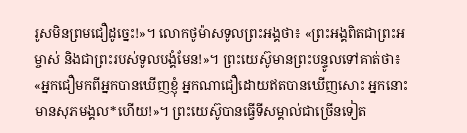រូសមិនព្រមជឿដូច្នេះ!»។ លោកថូម៉ាសទូលព្រះអង្គថា៖ «ព្រះអង្គពិតជាព្រះអម្ចាស់ និងជាព្រះរបស់ទូលបង្គំមែន!»។ ព្រះយេស៊ូមានព្រះបន្ទូលទៅគាត់ថា៖ «អ្នកជឿមកពីអ្នកបានឃើញខ្ញុំ អ្នកណាជឿដោយឥតបានឃើញសោះ អ្នកនោះមានសុភមង្គល*ហើយ!»។ ព្រះយេស៊ូបានធ្វើទីសម្គាល់ជាច្រើនទៀត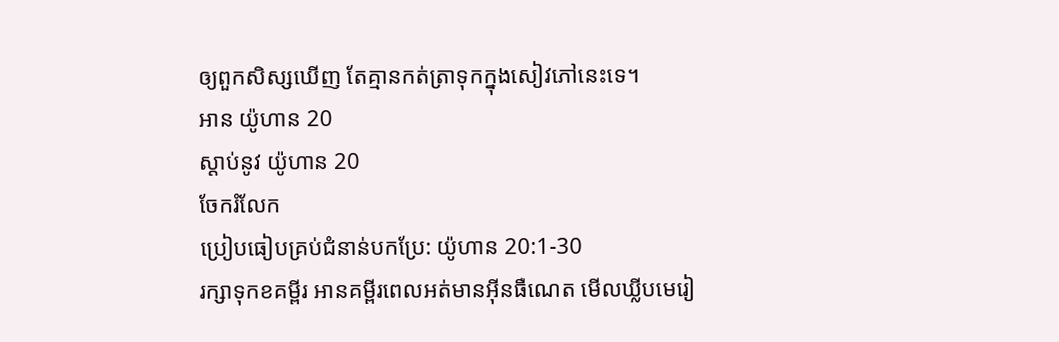ឲ្យពួកសិស្សឃើញ តែគ្មានកត់ត្រាទុកក្នុងសៀវភៅនេះទេ។
អាន យ៉ូហាន 20
ស្ដាប់នូវ យ៉ូហាន 20
ចែករំលែក
ប្រៀបធៀបគ្រប់ជំនាន់បកប្រែ: យ៉ូហាន 20:1-30
រក្សាទុកខគម្ពីរ អានគម្ពីរពេលអត់មានអ៊ីនធឺណេត មើលឃ្លីបមេរៀ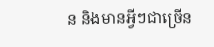ន និងមានអ្វីៗជាច្រើន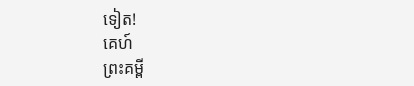ទៀត!
គេហ៍
ព្រះគម្ពី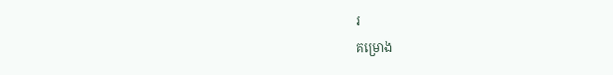រ
គម្រោង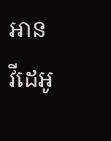អាន
វីដេអូ